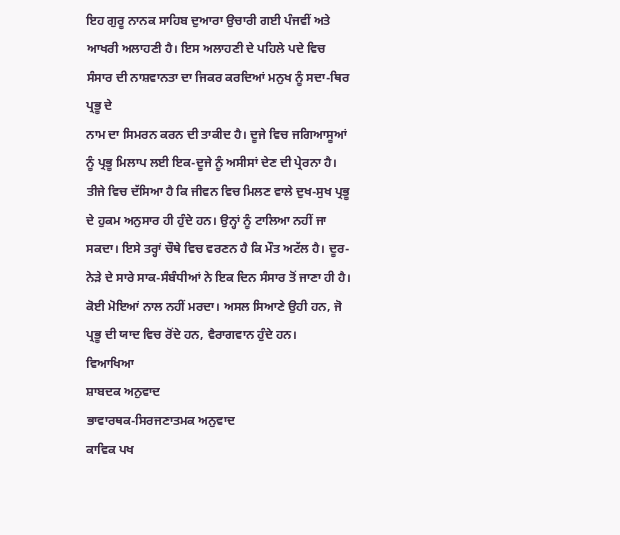ਇਹ ਗੁਰੂ ਨਾਨਕ ਸਾਹਿਬ ਦੁਆਰਾ ਉਚਾਰੀ ਗਈ ਪੰਜਵੀਂ ਅਤੇ ਆਖਰੀ ਅਲਾਹਣੀ ਹੈ। ਇਸ ਅਲਾਹਣੀ ਦੇ ਪਹਿਲੇ ਪਦੇ ਵਿਚ ਸੰਸਾਰ ਦੀ ਨਾਸ਼ਵਾਨਤਾ ਦਾ ਜਿਕਰ ਕਰਦਿਆਂ ਮਨੁਖ ਨੂੰ ਸਦਾ-ਥਿਰ ਪ੍ਰਭੂ ਦੇ
ਨਾਮ ਦਾ ਸਿਮਰਨ ਕਰਨ ਦੀ ਤਾਕੀਦ ਹੈ। ਦੂਜੇ ਵਿਚ ਜਗਿਆਸੂਆਂ ਨੂੰ ਪ੍ਰਭੂ ਮਿਲਾਪ ਲਈ ਇਕ-ਦੂਜੇ ਨੂੰ ਅਸੀਸਾਂ ਦੇਣ ਦੀ ਪ੍ਰੇਰਨਾ ਹੈ। ਤੀਜੇ ਵਿਚ ਦੱਸਿਆ ਹੈ ਕਿ ਜੀਵਨ ਵਿਚ ਮਿਲਣ ਵਾਲੇ ਦੁਖ-ਸੁਖ ਪ੍ਰਭੂ ਦੇ ਹੁਕਮ ਅਨੁਸਾਰ ਹੀ ਹੁੰਦੇ ਹਨ। ਉਨ੍ਹਾਂ ਨੂੰ ਟਾਲਿਆ ਨਹੀਂ ਜਾ ਸਕਦਾ। ਇਸੇ ਤਰ੍ਹਾਂ ਚੌਥੇ ਵਿਚ ਵਰਣਨ ਹੈ ਕਿ ਮੌਤ ਅਟੱਲ ਹੈ। ਦੂਰ-ਨੇੜੇ ਦੇ ਸਾਰੇ ਸਾਕ-ਸੰਬੰਧੀਆਂ ਨੇ ਇਕ ਦਿਨ ਸੰਸਾਰ ਤੋਂ ਜਾਣਾ ਹੀ ਹੈ। ਕੋਈ ਮੋਇਆਂ ਨਾਲ ਨਹੀਂ ਮਰਦਾ। ਅਸਲ ਸਿਆਣੇ ਉਹੀ ਹਨ, ਜੋ ਪ੍ਰਭੂ ਦੀ ਯਾਦ ਵਿਚ ਰੋਂਦੇ ਹਨ, ਵੈਰਾਗਵਾਨ ਹੁੰਦੇ ਹਨ।
ਵਿਆਖਿਆ
ਸ਼ਾਬਦਕ ਅਨੁਵਾਦ
ਭਾਵਾਰਥਕ-ਸਿਰਜਣਾਤਮਕ ਅਨੁਵਾਦ
ਕਾਵਿਕ ਪਖ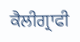ਕੈਲੀਗ੍ਰਾਫੀ